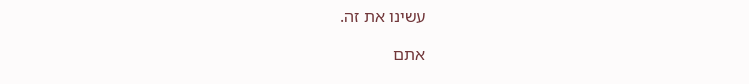עשינו את זה.

אתם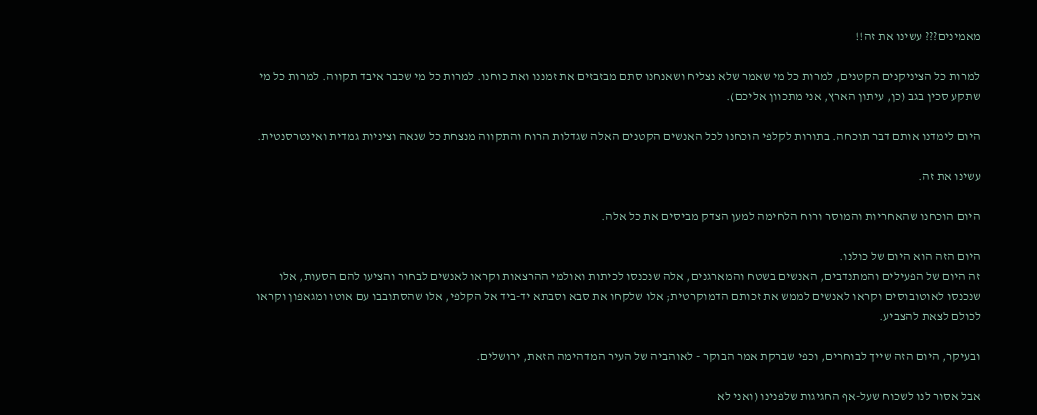מאמינים??? עשינו את זה!!

למרות כל הציניקנים הקטנים, למרות כל מי שאמר שלא נצליח ושאנחנו סתם מבזבזים את זמננו ואת כוחנו. למרות כל מי שכבר איבד תקווה. למרות כל מי שתקע סכין בגב (כן, עיתון הארץ, אני מתכוון אליכם).

היום לימדנו אותם דבר תוכחה. בתורות לקלפי הוכחנו לכל האנשים הקטנים האלה שגדלות הרוח והתקווה מנצחת כל שנאה וציניות גמדית ואינטרסנטית.

עשינו את זה.

היום הוכחנו שהאחריות והמוסר ורוח הלחימה למען הצדק מביסים את כל אלה.

היום הזה הוא היום של כולנו.
זה היום של הפעילים והמתנדבים, האנשים בשטח והמארגנים, אלה שנכנסו לכיתות ואולמי ההרצאות וקראו לאנשים לבחור והציעו להם הסעות, אלו שנכנסו לאוטובוסים וקראו לאנשים לממש את זכותם הדמוקרטית; אלו שלקחו את סבא וסבתא יד-ביד אל הקלפי, אלו שהסתובבו עם אוטו ומגאפון וקראו לכולם לצאת להצביע.

ובעיקר, היום הזה שייך לבוחרים, וכפי שברקת אמר הבוקר - לאוהביה של העיר המדהימה הזאת, ירושלים.

אבל אסור לנו לשכוח שעל-אף החגיגות שלפנינו (ואני לא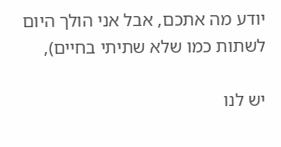יודע מה אתכם, אבל אני הולך היום לשתות כמו שלא שתיתי בחיים),

יש לנו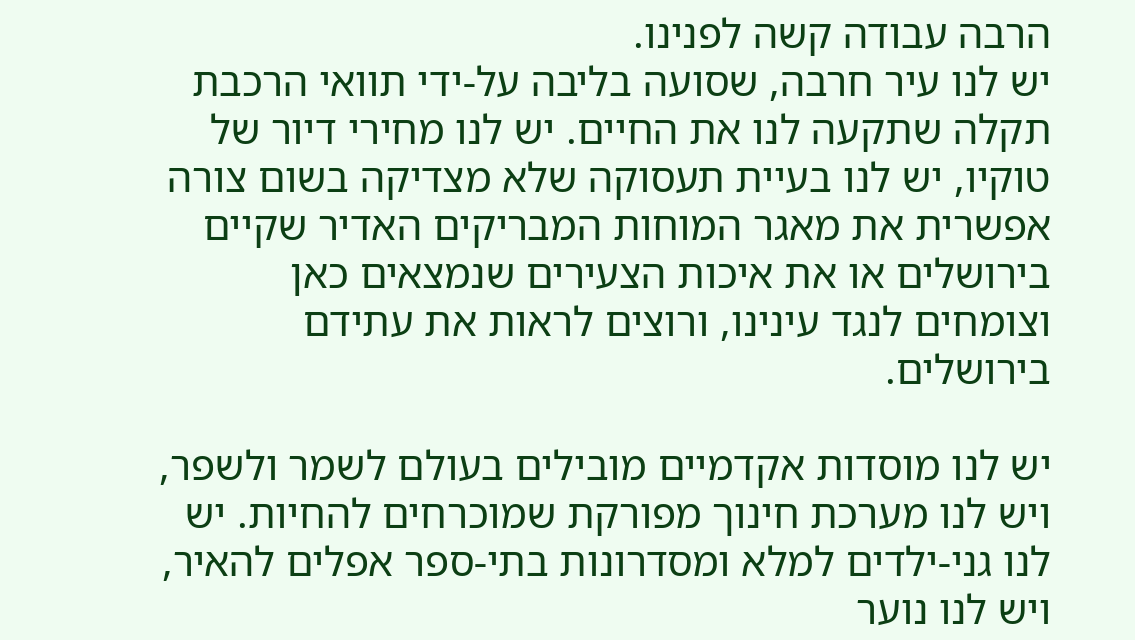הרבה עבודה קשה לפנינו.
יש לנו עיר חרבה, שסועה בליבה על-ידי תוואי הרכבת תקלה שתקעה לנו את החיים. יש לנו מחירי דיור של טוקיו, יש לנו בעיית תעסוקה שלא מצדיקה בשום צורה אפשרית את מאגר המוחות המבריקים האדיר שקיים בירושלים או את איכות הצעירים שנמצאים כאן וצומחים לנגד עינינו, ורוצים לראות את עתידם בירושלים.

יש לנו מוסדות אקדמיים מובילים בעולם לשמר ולשפר, ויש לנו מערכת חינוך מפורקת שמוכרחים להחיות. יש לנו גני-ילדים למלא ומסדרונות בתי-ספר אפלים להאיר, ויש לנו נוער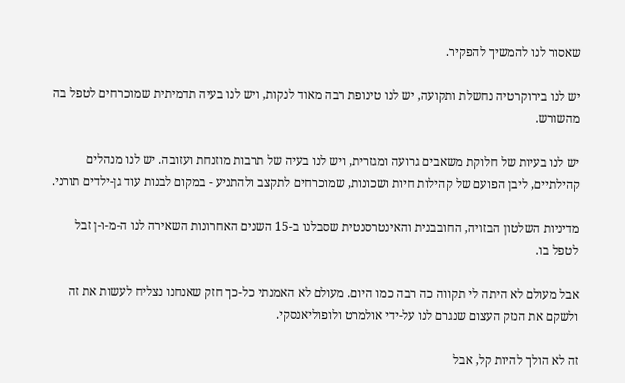שאסור לנו להמשיך להפקיר.

יש לנו בירוקרטיה נחשלת ותקועה, יש לנו טינופת רבה מאוד לנקות, ויש לנו בעיה תדמיתית שמוכרחים לטפל בה מהשורש.

יש לנו בעיות של חלוקת משאבים גרועה ומגזרית, ויש לנו בעיה של תרבות מוזנחת ועזובה. יש לנו מנהלים קהילתיים, ליבן הפועם של קהילות חיות ושכונות, שמוכרחים לתקצב ולהתניע - במקום לבנות עוד גן-ילדים תורני.

מדיניות השלטון הבזויה, החובבנית והאינטרסנטית שסבלנו ב-15 השנים האחרונות השאירה לנו ה-מ-ו-ן זבל לטפל בו.

אבל מעולם לא היתה לי תקווה כה רבה כמו היום. מעולם לא האמנתי כל-כך חזק שאנחנו נצליח לעשות את זה ולשקם את הנזק העצום שנגרם לנו על-ידי אולמרט ולופוליאנסקי.

זה לא הולך להיות קל, אבל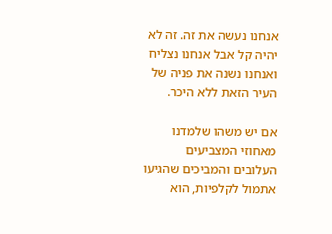אנחנו נעשה את זה. זה לא יהיה קל אבל אנחנו נצליח ואנחנו נשנה את פניה של העיר הזאת ללא היכר.

אם יש משהו שלמדנו מאחוזי המצביעים העלובים והמביכים שהגיעו אתמול לקלפיות, הוא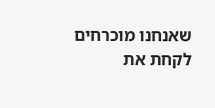שאנחנו מוכרחים לקחת את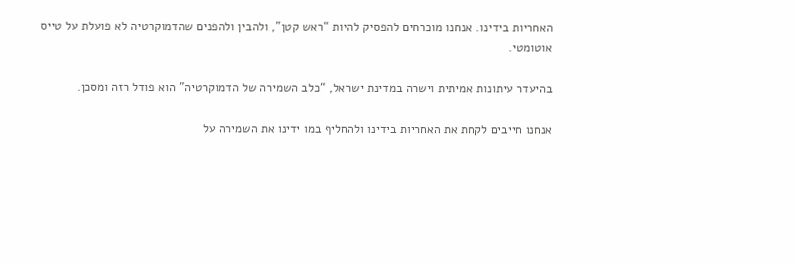האחריות בידינו. אנחנו מוכרחים להפסיק להיות “ראש קטן”, ולהבין ולהפנים שהדמוקרטיה לא פועלת על טייס אוטומטי.

בהיעדר עיתונות אמיתית וישרה במדינת ישראל, “כלב השמירה של הדמוקרטיה” הוא פודל רזה ומסכן.

אנחנו חייבים לקחת את האחריות בידינו ולהחליף במו ידינו את השמירה על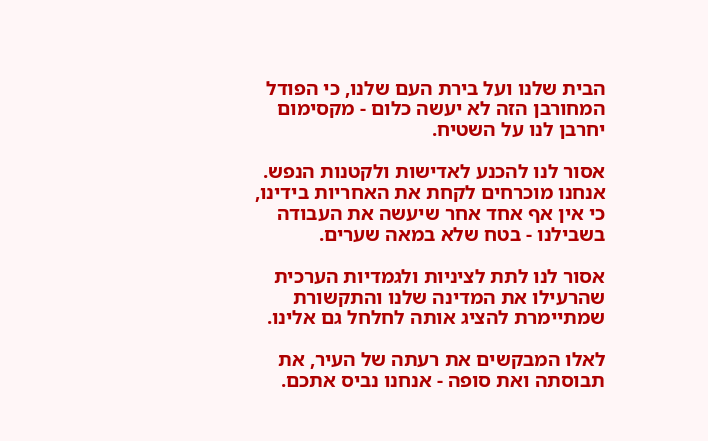הבית שלנו ועל בירת העם שלנו, כי הפודל המחורבן הזה לא יעשה כלום - מקסימום יחרבן לנו על השטיח.

אסור לנו להכנע לאדישות ולקטנות הנפש. אנחנו מוכרחים לקחת את האחריות בידינו, כי אין אף אחד אחר שיעשה את העבודה בשבילנו - בטח שלא במאה שערים.

אסור לנו לתת לציניות ולגמדיות הערכית שהרעילו את המדינה שלנו והתקשורת שמתיימרת להציג אותה לחלחל גם אלינו.

לאלו המבקשים את רעתה של העיר, את תבוסתה ואת סופה - אנחנו נביס אתכם.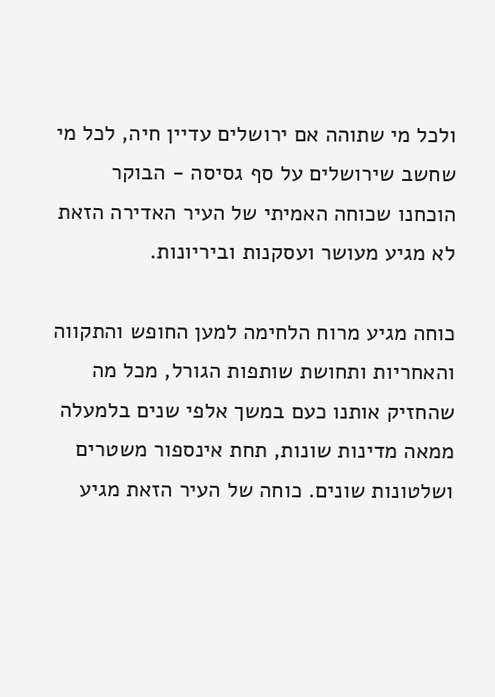ולכל מי שתוהה אם ירושלים עדיין חיה, לכל מי שחשב שירושלים על סף גסיסה - הבוקר הוכחנו שכוחה האמיתי של העיר האדירה הזאת לא מגיע מעושר ועסקנות וביריונות.

כוחה מגיע מרוח הלחימה למען החופש והתקווה והאחריות ותחושת שותפות הגורל, מכל מה שהחזיק אותנו כעם במשך אלפי שנים בלמעלה ממאה מדינות שונות, תחת אינספור משטרים ושלטונות שונים. כוחה של העיר הזאת מגיע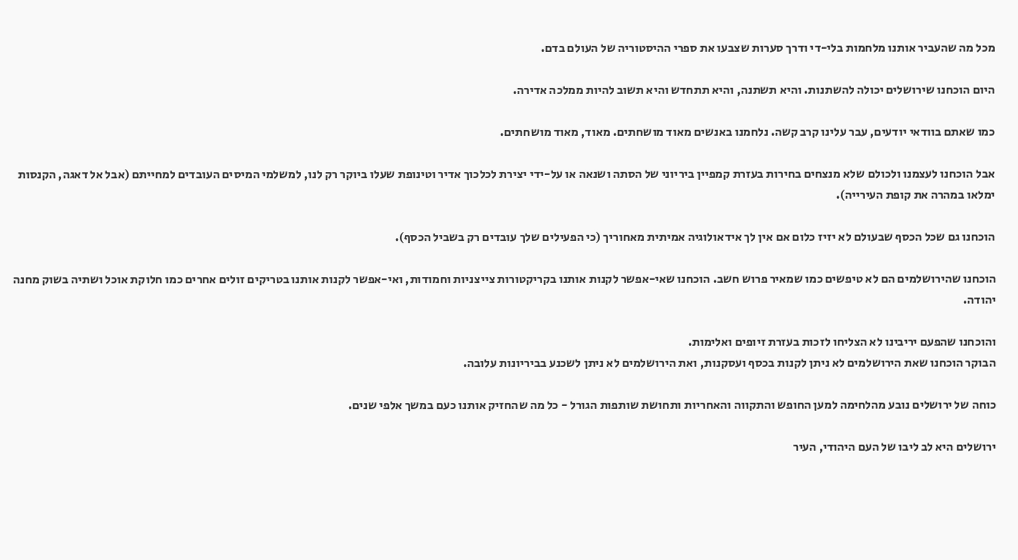מכל מה שהעביר אותנו מלחמות בלי-די ודרך סערות שצבעו את ספרי ההיסטוריה של העולם בדם.

היום הוכחנו שירושלים יכולה להשתנות. והיא תשתנה, והיא תתחדש והיא תשוב להיות ממלכה אדירה.

כמו שאתם בוודאי יודעים, עבר עלינו קרב קשה. נלחמנו באנשים מאוד מושחתים. מאוד, מאוד מושחתים.

אבל הוכחנו לעצמנו ולכולם שלא מנצחים בחירות בעזרת קמפיין ביריוני של הסתה ושנאה או על-ידי יצירת לכלכוך אדיר וטינופת שעלו ביוקר רק לנו, למשלמי המיסים העובדים למחייתם (אבל אל דאגה, הקנסות ימלאו במהרה את קופת העירייה).

הוכחנו גם שכל הכסף שבעולם לא יזיז כלום אם אין לך אידאולוגיה אמיתית מאחוריך (כי הפעילים שלך עובדים רק בשביל הכסף).

הוכחנו שהירושלמים הם לא טיפשים כמו שמאיר פרוש חשב. הוכחנו שאי-אפשר לקנות אותנו בקריקטורות צייצניות וחמודות, ואי-אפשר לקנות אותנו בטריקים זולים אחרים כמו חלוקת אוכל ושתיה בשוק מחנה יהודה.

והוכחנו שהפעם יריבינו לא הצליחו לזכות בעזרת זיופים ואלימות.
הבוקר הוכחנו שאת הירושלמים לא ניתן לקנות בכסף ועסקנות, ואת הירושלמים לא ניתן לשכנע בביריונות עלובה.

כוחה של ירושלים נובע מהלחימה למען החופש והתקווה והאחריות ותחושת שותפות הגורל - כל מה שהחזיק אותנו כעם במשך אלפי שנים.

ירושלים היא לב ליבו של העם היהודי, העיר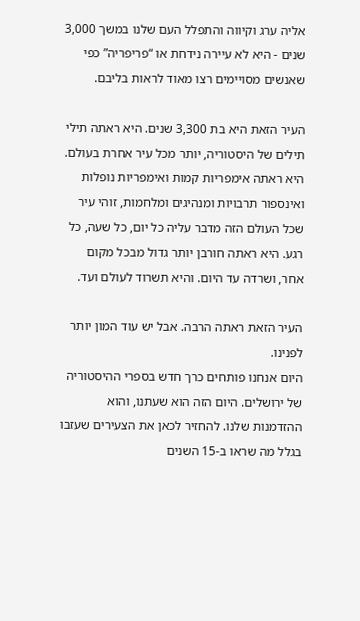אליה ערג וקיווה והתפלל העם שלנו במשך 3,000 שנים - היא לא עיירה נידחת או “פריפריה” כפי שאנשים מסויימים רצו מאוד לראות בליבם.

העיר הזאת היא בת 3,300 שנים. היא ראתה תילי תילים של היסטוריה, יותר מכל עיר אחרת בעולם. היא ראתה אימפריות קמות ואימפריות נופלות ואינספור תרבויות ומנהיגים ומלחמות, זוהי עיר שכל העולם הזה מדבר עליה כל יום, כל שעה, כל רגע. היא ראתה חורבן יותר גדול מבכל מקום אחר, ושרדה עד היום. והיא תשרוד לעולם ועד.

העיר הזאת ראתה הרבה. אבל יש עוד המון יותר לפנינו.
היום אנחנו פותחים כרך חדש בספרי ההיסטוריה של ירושלים. היום הזה הוא שעתנו, והוא ההזדמנות שלנו. להחזיר לכאן את הצעירים שעזבו בגלל מה שראו ב-15 השנים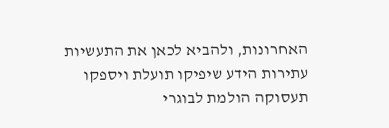האחרונות, ולהביא לכאן את התעשיות עתירות הידע שיפיקו תועלת ויספקו תעסוקה הולמת לבוגרי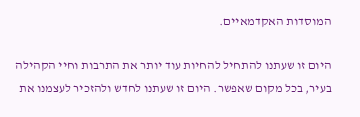המוסדות האקדמאיים.

היום זו שעתנו להתחיל להחיות עוד יותר את התרבות וחיי הקהילה בעיר, בכל מקום שאפשר. היום זו שעתנו לחדש ולהזכיר לעצמנו את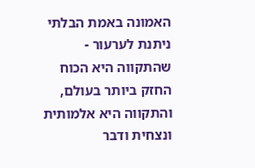האמונה באמת הבלתי ניתנת לערעור - שהתקווה היא הכוח החזק ביותר בעולם, והתקווה היא אלמותית ונצחית ודבר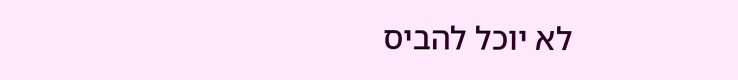לא יוכל להביס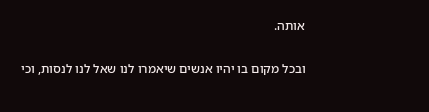אותה.

ובכל מקום בו יהיו אנשים שיאמרו לנו שאל לנו לנסות, וכי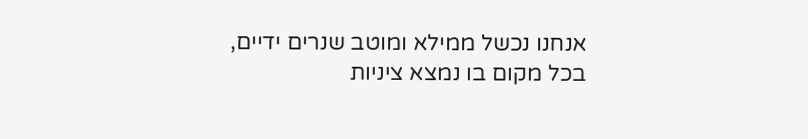אנחנו נכשל ממילא ומוטב שנרים ידיים, בכל מקום בו נמצא ציניות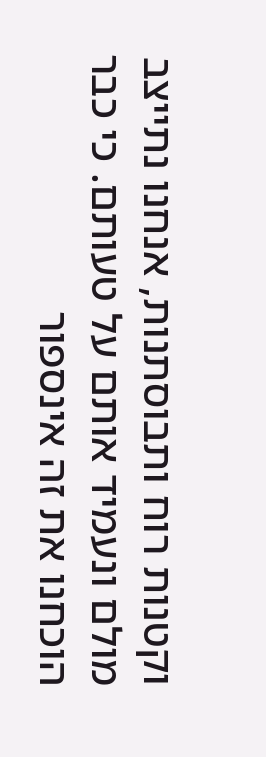וקטנות רוח ותבוסתנות, אנחנו נתייצב מולם ונעמיד אותם על טעותם. כי כבר הוכחנו את זה אינספור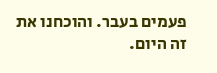פעמים בעבר. והוכחנו את זה היום.